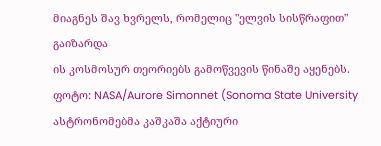მიაგნეს შავ ხვრელს, რომელიც "ელვის სისწრაფით" გაიზარდა
ის კოსმოსურ თეორიებს გამოწვევის წინაშე აყენებს.
ფოტო: NASA/Aurore Simonnet (Sonoma State University
ასტრონომებმა კაშკაშა აქტიური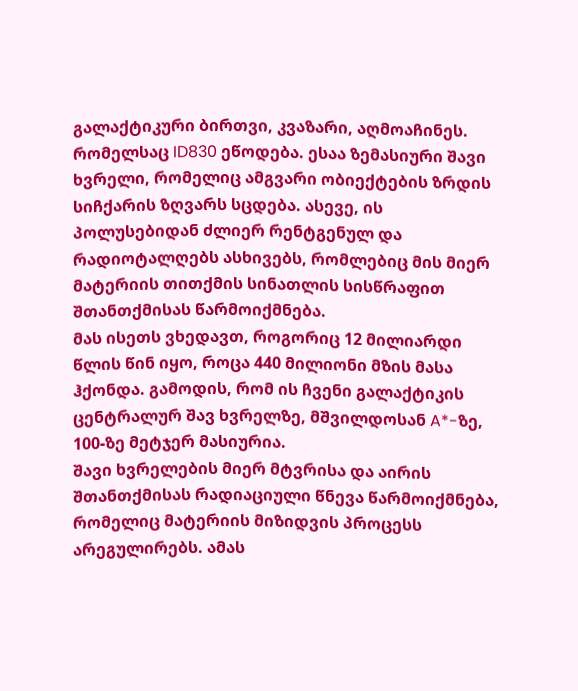გალაქტიკური ბირთვი, კვაზარი, აღმოაჩინეს. რომელსაც ID830 ეწოდება. ესაა ზემასიური შავი ხვრელი, რომელიც ამგვარი ობიექტების ზრდის სიჩქარის ზღვარს სცდება. ასევე, ის პოლუსებიდან ძლიერ რენტგენულ და რადიოტალღებს ასხივებს, რომლებიც მის მიერ მატერიის თითქმის სინათლის სისწრაფით შთანთქმისას წარმოიქმნება.
მას ისეთს ვხედავთ, როგორიც 12 მილიარდი წლის წინ იყო, როცა 440 მილიონი მზის მასა ჰქონდა. გამოდის, რომ ის ჩვენი გალაქტიკის ცენტრალურ შავ ხვრელზე, მშვილდოსან A*-ზე, 100-ზე მეტჯერ მასიურია.
შავი ხვრელების მიერ მტვრისა და აირის შთანთქმისას რადიაციული წნევა წარმოიქმნება, რომელიც მატერიის მიზიდვის პროცესს არეგულირებს. ამას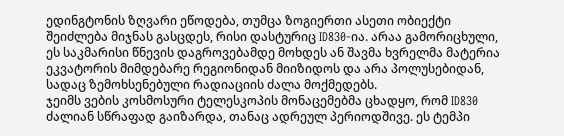ედინგტონის ზღვარი ეწოდება, თუმცა ზოგიერთი ასეთი ობიექტი შეიძლება მიჯნას გასცდეს, რისი დასტურიც ID830-ია. არაა გამორიცხული, ეს საკმარისი წნევის დაგროვებამდე მოხდეს ან შავმა ხვრელმა მატერია ეკვატორის მიმდებარე რეგიონიდან მიიზიდოს და არა პოლუსებიდან, სადაც ზემოხსენებული რადიაციის ძალა მოქმედებს.
ჯეიმს ვების კოსმოსური ტელესკოპის მონაცემებმა ცხადყო, რომ ID830 ძალიან სწრაფად გაიზარდა, თანაც ადრეულ პერიოდშივე. ეს ტემპი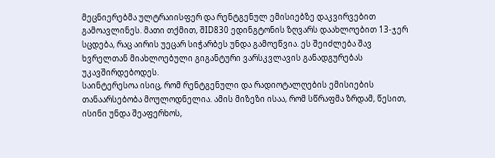მეცნიერებმა ულტრაიისფერ და რენტგენულ ემისიებზე დაკვირვებით გამოავლინეს. მათი თქმით, შID830 ედინგტონის ზღვარს დაახლოებით 13-ჯერ სცდება, რაც აირის უეცარ სიჭარბეს უნდა გამოეწვია. ეს შეიძლება შავ ხვრელთან მიახლოებული გიგანტური ვარსკვლავის განადგურებას უკავშირდებოდეს.
საინტერესოა ისიც, რომ რენტგენული და რადიოტალღების ემისიების თანაარსებობა მოულოდნელია. ამის მიზეზი ისაა, რომ სწრაფმა ზრდამ, წესით, ისინი უნდა შეაფერხოს,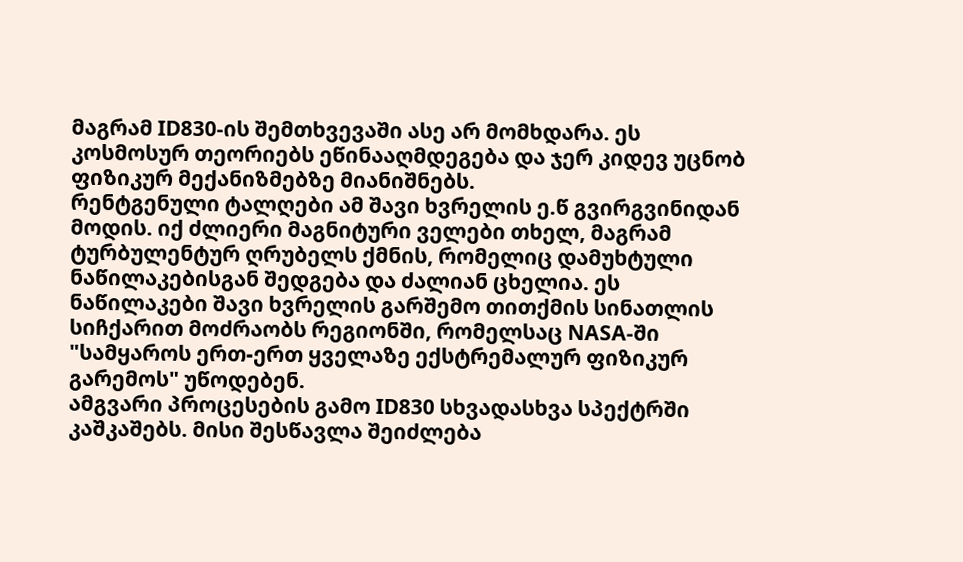მაგრამ ID830-ის შემთხვევაში ასე არ მომხდარა. ეს კოსმოსურ თეორიებს ეწინააღმდეგება და ჯერ კიდევ უცნობ ფიზიკურ მექანიზმებზე მიანიშნებს.
რენტგენული ტალღები ამ შავი ხვრელის ე.წ გვირგვინიდან მოდის. იქ ძლიერი მაგნიტური ველები თხელ, მაგრამ ტურბულენტურ ღრუბელს ქმნის, რომელიც დამუხტული ნაწილაკებისგან შედგება და ძალიან ცხელია. ეს ნაწილაკები შავი ხვრელის გარშემო თითქმის სინათლის სიჩქარით მოძრაობს რეგიონში, რომელსაც NASA-ში "სამყაროს ერთ-ერთ ყველაზე ექსტრემალურ ფიზიკურ გარემოს" უწოდებენ.
ამგვარი პროცესების გამო ID830 სხვადასხვა სპექტრში კაშკაშებს. მისი შესწავლა შეიძლება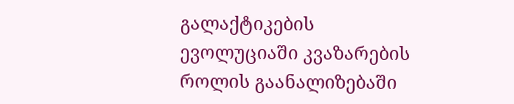გალაქტიკების ევოლუციაში კვაზარების როლის გაანალიზებაში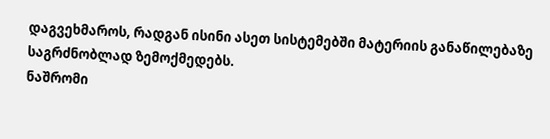დაგვეხმაროს, რადგან ისინი ასეთ სისტემებში მატერიის განაწილებაზე საგრძნობლად ზემოქმედებს.
ნაშრომი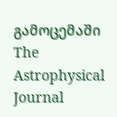გამოცემაში The Astrophysical Journal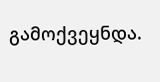გამოქვეყნდა.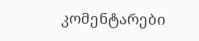კომენტარები